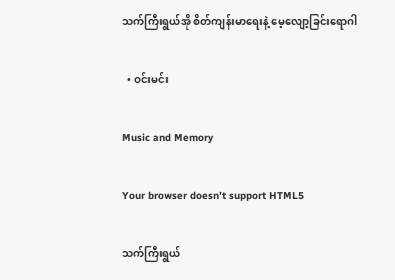သက်ကြီးရွယ်အို စိတ်ကျန်းမာရေးနဲ့ မေ့လျော့ခြင်းရောဂါ

  • ဝင်းမင်း

Music and Memory

Your browser doesn’t support HTML5

သက်ကြီးရွယ်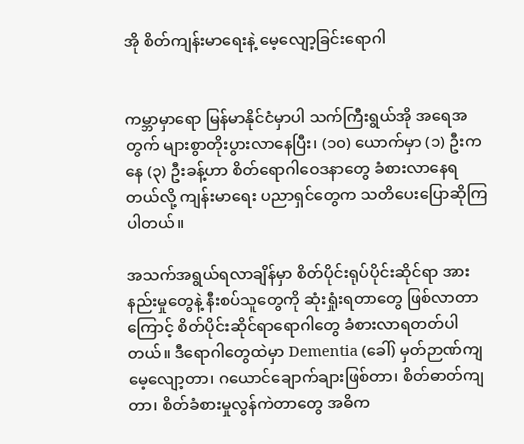အို စိတ်ကျန်းမာရေးနဲ့ မေ့လျော့ခြင်းရောဂါ


ကမ္ဘာမှာရော မြန်မာနိုင်ငံမှာပါ သက်ကြီးရွယ်အို အရေအတွက် များစွာတိုးပွားလာနေပြီး၊ (၁၀) ယောက်မှာ (၁) ဦးကနေ (၃) ဦးခန့်ဟာ စိတ်ရောဂါဝေဒနာတွေ ခံစားလာနေရတယ်လို့ ကျန်းမာရေး ပညာရှင်တွေက သတိပေးပြောဆိုကြပါတယ်။

အသက်အရွယ်ရလာချိန်မှာ စိတ်ပိုင်းရုပ်ပိုင်းဆိုင်ရာ အားနည်းမှုတွေနဲ့ နီးစပ်သူတွေကို ဆုံးရှုံးရတာတွေ ဖြစ်လာတာကြောင့် စိတ်ပိုင်းဆိုင်ရာရောဂါတွေ ခံစားလာရတတ်ပါတယ်။ ဒီရောဂါတွေထဲမှာ Dementia (ခေါ်) မှတ်ဉာဏ်ကျ မေ့လျော့တာ၊ ဂယောင်ချောက်ချားဖြစ်တာ၊ စိတ်ဓာတ်ကျတာ၊ စိတ်ခံစားမှုလွန်ကဲတာတွေ အဓိက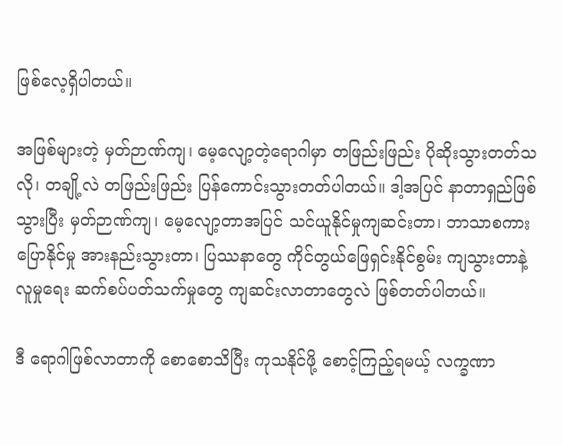ဖြစ်လေ့ရှိပါတယ်။

အဖြစ်များတဲ့ မှတ်ဉာဏ်ကျ၊ မေ့လျော့တဲ့ရောဂါမှာ တဖြည်းဖြည်း ပိုဆိုးသွားတတ်သလို၊ တချို့လဲ တဖြည်းဖြည်း ပြန်ကောင်းသွားတတ်ပါတယ်။ ဒါ့အပြင် နာတာရှည်ဖြစ်သွားပြီး မှတ်ဉာဏ်ကျ၊ မေ့လျော့တာအပြင် သင်ယူနိုင်မှုကျဆင်းတာ၊ ဘာသာစကားပြောနိုင်မှု အားနည်းသွားတာ၊ ပြဿနာတွေ ကိုင်တွယ်ဖြေရှင်းနိုင်စွမ်း ကျသွားတာနဲ့ လူမှုရေး ဆက်စပ်ပတ်သက်မှုတွေ ကျဆင်းလာတာတွေလဲ ဖြစ်တတ်ပါတယ်။

ဒီ ရောဂါဖြစ်လာတာကို စောစောသိပြီး ကုသနိုင်ဖို့ စောင့်ကြည့်ရမယ့် လက္ခဏာ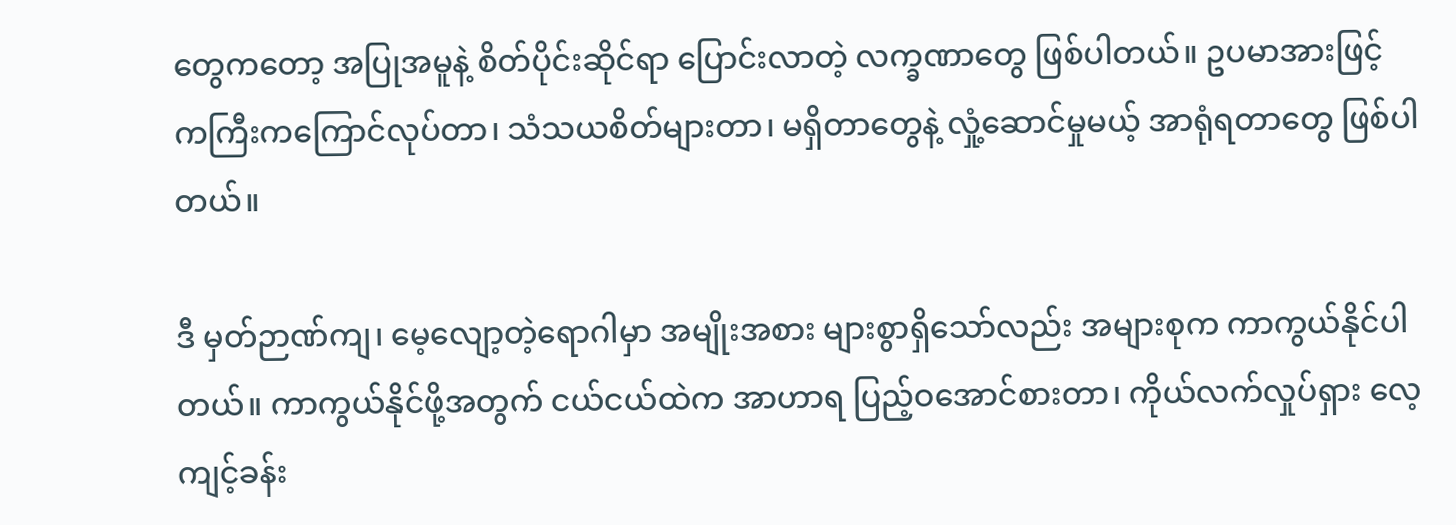တွေကတော့ အပြုအမူနဲ့ စိတ်ပိုင်းဆိုင်ရာ ပြောင်းလာတဲ့ လက္ခဏာတွေ ဖြစ်ပါတယ်။ ဥပမာအားဖြင့် ကကြီးကကြောင်လုပ်တာ၊ သံသယစိတ်များတာ၊ မရှိတာတွေနဲ့ လှုံ့ဆောင်မှုမယ့် အာရုံရတာတွေ ဖြစ်ပါတယ်။

ဒီ မှတ်ဉာဏ်ကျ၊ မေ့လျော့တဲ့ရောဂါမှာ အမျိုးအစား များစွာရှိသော်လည်း အများစုက ကာကွယ်နိုင်ပါတယ်။ ကာကွယ်နိုင်ဖို့အတွက် ငယ်ငယ်ထဲက အာဟာရ ပြည့်ဝအောင်စားတာ၊ ကိုယ်လက်လှုပ်ရှား လေ့ကျင့်ခန်း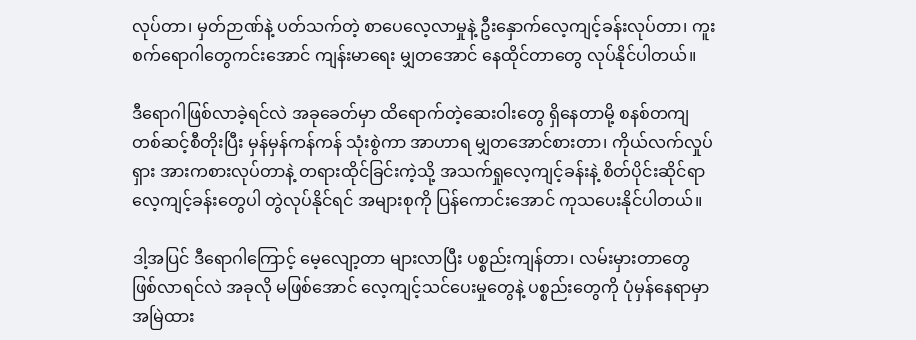လုပ်တာ၊ မှတ်ဉာဏ်နဲ့ ပတ်သက်တဲ့ စာပေလေ့လာမှုနဲ့ ဦးနှောက်လေ့ကျင့်ခန်းလုပ်တာ၊ ကူးစက်ရောဂါတွေကင်းအောင် ကျန်းမာရေး မျှတအောင် နေထိုင်တာတွေ လုပ်နိုင်ပါတယ်။

ဒီရောဂါဖြစ်လာခဲ့ရင်လဲ အခုခေတ်မှာ ထိရောက်တဲ့ဆေးဝါးတွေ ရှိနေတာမို့ စနစ်တကျ တစ်ဆင့်စီတိုးပြီး မှန်မှန်ကန်ကန် သုံးစွဲကာ အာဟာရ မျှတအောင်စားတာ၊ ကိုယ်လက်လှုပ်ရှား အားကစားလုပ်တာနဲ့ တရားထိုင်ခြင်းကဲ့သို့ အသက်ရှုလေ့ကျင့်ခန်းနဲ့ စိတ်ပိုင်းဆိုင်ရာ လေ့ကျင့်ခန်းတွေပါ တွဲလုပ်နိုင်ရင် အများစုကို ပြန်ကောင်းအောင် ကုသပေးနိုင်ပါတယ်။

ဒါ့အပြင် ဒီရောဂါကြောင့် မေ့လျော့တာ များလာပြီး ပစ္စည်းကျန်တာ၊ လမ်းမှားတာတွေ ဖြစ်လာရင်လဲ အခုလို မဖြစ်အောင် လေ့ကျင့်သင်ပေးမှုတွေနဲ့ ပစ္စည်းတွေကို ပုံမှန်နေရာမှာ အမြဲထား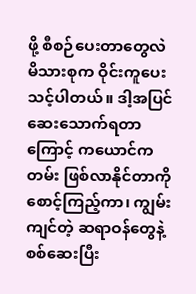ဖို့ စီစဉ်ပေးတာတွေလဲ မိသားစုက ဝိုင်းကူပေးသင့်ပါတယ်။ ဒါ့အပြင် ဆေးသောက်ရတာကြောင့် ကယောင်ကတမ်း ဖြစ်လာနိုင်တာကို စောင့်ကြည့်ကာ၊ ကျွမ်းကျင်တဲ့ ဆရာဝန်တွေနဲ့ စစ်ဆေးပြီး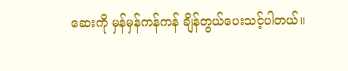ဆေးကို မှန်မှန်ကန်ကန် ချိန်တွယ်ပေးသင့်ပါတယ်။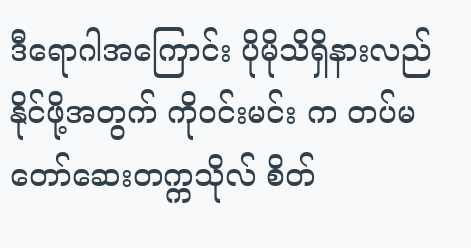ဒီရောဂါအကြောင်း ပိုမိုသိရှိနားလည်နိုင်ဖို့အတွက် ကိုဝင်းမင်း က တပ်မတော်ဆေးတက္ကသိုလ် စိတ်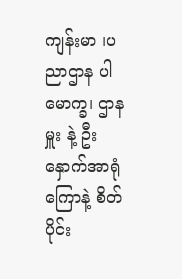ကျန်းမာ ၊ပညာဌာန ပါမောက္ခ၊ ဌာနမှူး နဲ့ ဦးနှောက်အာရုံကြောနဲ့ စိတ်ပိုင်း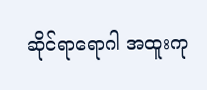ဆိုင်ရာရောဂါ အထူးကု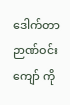ဒေါက်တာ ဉာဏ်ဝင်းကျော် ကို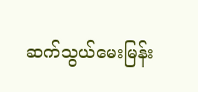ဆက်သွယ်မေးမြန်း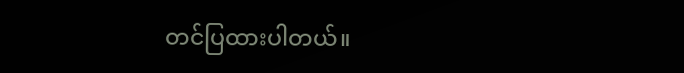တင်ပြထားပါတယ်။